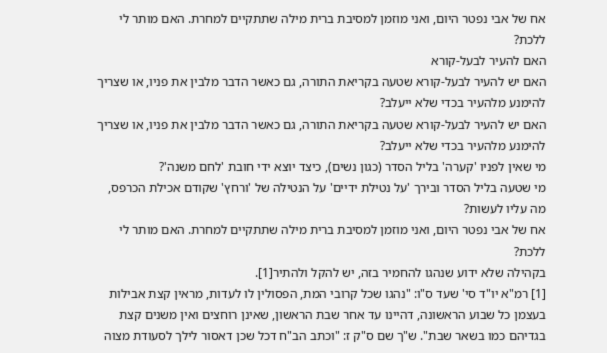אח של אבי נפטר היום, ואני מוזמן למסיבת ברית מילה שתתקיים למחרת. האם מותר לי ללכת?
האם להעיר לבעל-קורא
האם יש להעיר לבעל-קורא שטעה בקריאת התורה, גם כאשר הדבר מלבין את פניו, או שצריך להימנע מלהעיר בכדי שלא ייעלב?
האם יש להעיר לבעל-קורא שטעה בקריאת התורה, גם כאשר הדבר מלבין את פניו, או שצריך להימנע מלהעיר בכדי שלא ייעלב?
מי שאין לפניו 'קערה' בליל הסדר (כגון נשים), כיצד יוצא ידי חובת 'לחם משנה'?
מי שטעה בליל הסדר ובירך 'על נטילת ידיים' על הנטילה של 'ורחץ' שקודם אכילת הכרפס, מה עליו לעשות?
אח של אבי נפטר היום, ואני מוזמן למסיבת ברית מילה שתתקיים למחרת. האם מותר לי ללכת?
בקהילה שלא ידוע שנהגו להחמיר בזה, יש להקל ולהתיר[1].
[1] רמ"א יו"ד סי' שעד ס"ו: "נהגו שכל קרובי המת, הפסולין לו לעדות, מראין קצת אבילות בעצמן כל שבוע הראשונה, דהיינו עד אחר שבת הראשון, שאינן רוחצים ואין משנים קצת בגדיהם כמו בשאר שבת". ש"ך שם ס"ק ז: "וכתב הב"ח דכל שכן דאסור לילך לסעודת מצוה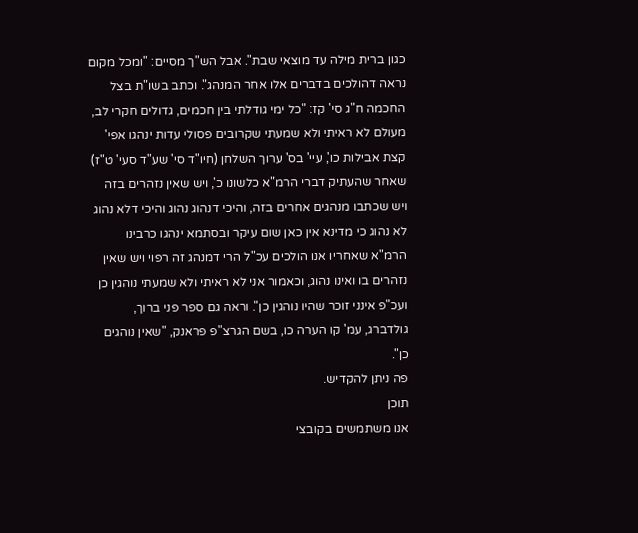כגון ברית מילה עד מוצאי שבת". אבל הש"ך מסיים: "ומכל מקום נראה דהולכים בדברים אלו אחר המנהג". וכתב בשו"ת בצל החכמה ח"ג סי' קז: "כל ימי גודלתי בין חכמים, גדולים חקרי לב, מעולם לא ראיתי ולא שמעתי שקרובים פסולי עדות ינהגו אפי' קצת אבילות כו', עיי' בס' ערוך השלחן (חיו"ד סי' שע"ד סעי' ט"ז) שאחר שהעתיק דברי הרמ"א כלשונו כ', ויש שאין נזהרים בזה ויש שכתבו מנהגים אחרים בזה, והיכי דנהוג נהוג והיכי דלא נהוג לא נהוג כי מדינא אין כאן שום עיקר ובסתמא ינהגו כרבינו הרמ"א שאחריו אנו הולכים עכ"ל הרי דמנהג זה רפוי ויש שאין נזהרים בו ואינו נהוג, וכאמור אני לא ראיתי ולא שמעתי נוהגין כן ועכ"פ אינני זוכר שהיו נוהגין כן". וראה גם ספר פני ברוך, גולדברג, עמ' קו הערה כו, בשם הגרצ"פ פראנק, "שאין נוהגים כן".
פה ניתן להקדיש.
תוכן
אנו משתמשים בקובצי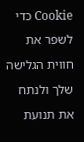Cookie כדי לשפר את חווית הגלישה שלך ולנתח את תנועת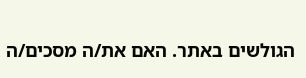הגולשים באתר. האם את/ה מסכים/ה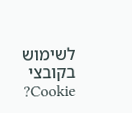לשימוש בקובצי Cookie?